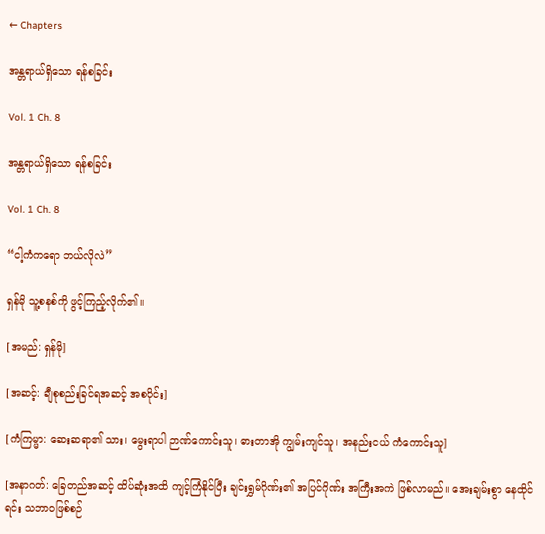← Chapters

အန္တရာယ်ရှိသော ရန်စခြင်း

Vol. 1 Ch. 8

အန္တရာယ်ရှိသော ရန်စခြင်း

Vol. 1 Ch. 8

“ငါ့ကံကရော ဘယ်လိုလဲ”

ရှန်မို သူ့စနစ်ကို ဖွင့်ကြည့်လိုက်၏။

[အမည်: ရှန်မို]

[အဆင့်: ချီစုစည်းခြင်ရအဆင့် အစပိုင်း]

[ကံကြမ္မာ: ဆေးဆရာ၏ သား၊ မွေးရာပါ ဉာဏ်ကောင်းသူ၊ ဓားတာအို ကျွမ်းကျင်သူ၊ အနည်းငယ် ကံကောင်းသူ]

[အနာဂတ်: ခြေတည်အဆင့် ထိပ်ဆုံးအထိ ကျင့်ကြံနိုင်ပြီး ချင်းရွှမ်ဂိုဏ်း၏ အပြင်ဂိုဏ်း အကြီးအကဲ ဖြစ်လာမည်။ အေးချမ်းစွာ နေထိုင်ရင်း သဘာဝဖြစ်စဉ်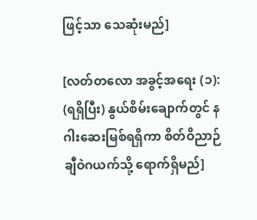ဖြင့်သာ သေဆုံးမည်]

[လတ်တလော အခွင့်အရေး (၁): (ရရှိပြီး) နွယ်စိမ်းချောက်တွင် နဂါးဆေးမြစ်ရရှိကာ စိတ်ဝိညာဉ်ချီဝဲဂယက်သို့ ရောက်ရှိမည်]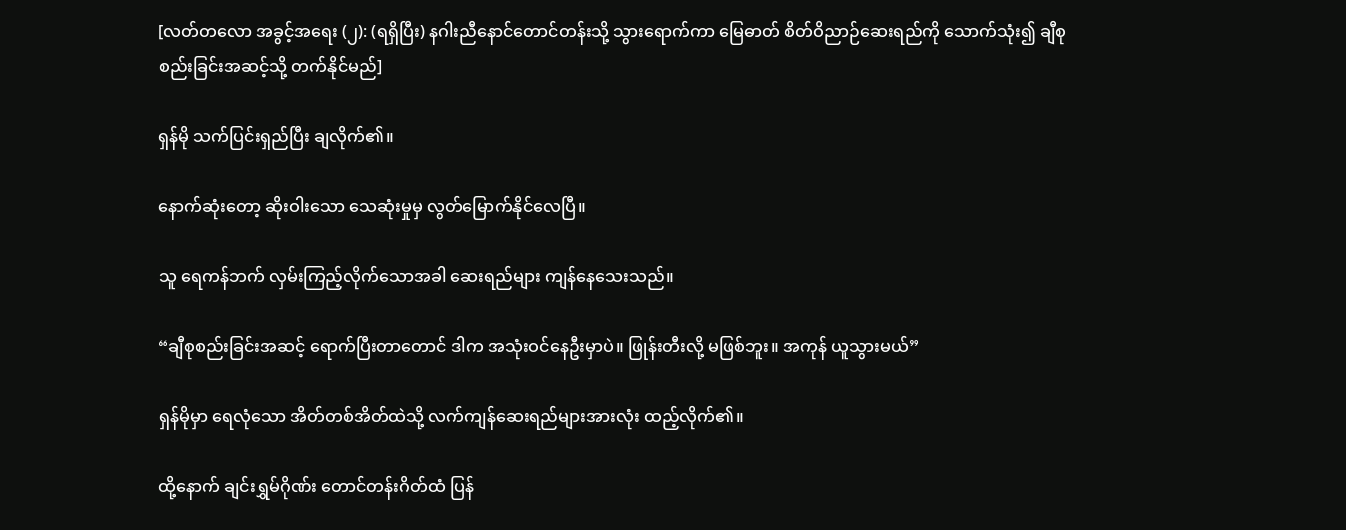[လတ်တလော အခွင့်အရေး (၂): (ရရှိပြီး) နဂါးညီနောင်တောင်တန်းသို့ သွားရောက်ကာ မြေဓာတ် စိတ်ဝိညာဉ်ဆေးရည်ကို သောက်သုံး၍ ချီစုစည်းခြင်းအဆင့်သို့ တက်နိုင်မည်]

ရှန်မို သက်ပြင်းရှည်ပြီး ချလိုက်၏။

နောက်ဆုံးတော့ ဆိုးဝါးသော သေဆုံးမှုမှ လွတ်မြောက်နိုင်လေပြီ။

သူ ရေကန်ဘက် လှမ်းကြည့်လိုက်သောအခါ ဆေးရည်များ ကျန်နေသေးသည်။

“ချီစုစည်းခြင်းအဆင့် ရောက်ပြီးတာတောင် ဒါက အသုံးဝင်နေဦးမှာပဲ။ ဖြုန်းတီးလို့ မဖြစ်ဘူး။ အကုန် ယူသွားမယ်”

ရှန်မိုမှာ ရေလုံသော အိတ်တစ်အိတ်ထဲသို့ လက်ကျန်ဆေးရည်များအားလုံး ထည့်လိုက်၏။

ထို့နောက် ချင်းရွှမ်ဂိုဏ်း တောင်တန်းဂိတ်ထံ ပြန်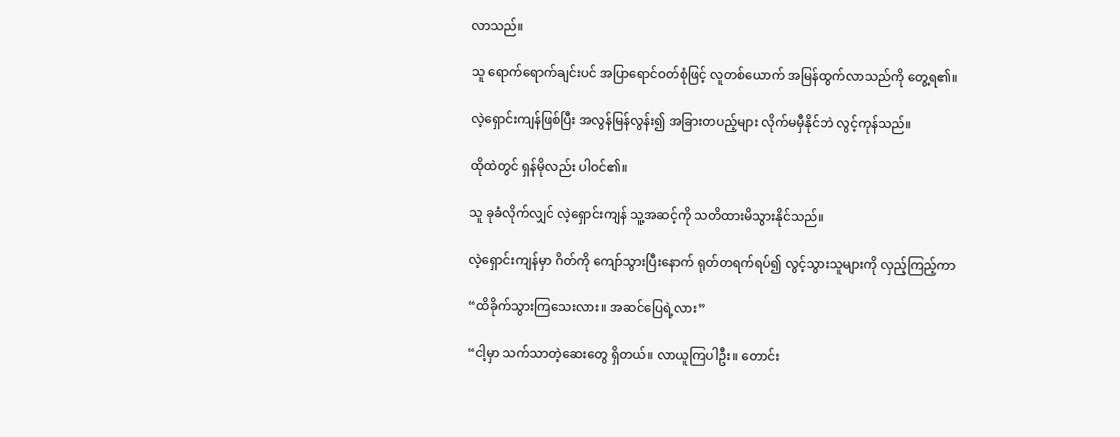လာသည်။

သူ ရောက်ရောက်ချင်းပင် အပြာရောင်ဝတ်စုံဖြင့် လူတစ်ယောက် အမြန်ထွက်လာသည်ကို တွေ့ရ၏။

လဲ့ရှောင်းကျန်ဖြစ်ပြီး အလွန်မြန်လွန်း၍ အခြားတပည့်များ လိုက်မမှီနိုင်ဘဲ လွင့်ကုန်သည်။

ထိုထဲတွင် ရှန်မိုလည်း ပါဝင်၏။

သူ ခုခံလိုက်လျှင် လဲ့ရှောင်းကျန် သူ့အဆင့်ကို သတိထားမိသွားနိုင်သည်။

လဲ့ရှောင်းကျန်မှာ ဂိတ်ကို ကျော်သွားပြီးနောက် ရုတ်တရက်ရပ်၍ လွင့်သွားသူများကို လှည့်ကြည့်ကာ

“ထိခိုက်သွားကြသေးလား။ အဆင်ပြေရဲ့လား”

“ငါ့မှာ သက်သာတဲ့ဆေးတွေ ရှိတယ်။ လာယူကြပါဦး။ တောင်း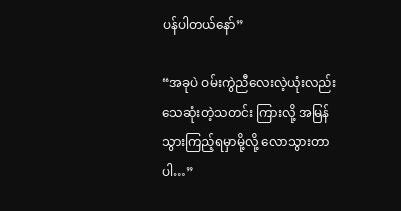ပန်ပါတယ်နော်”

“အခုပဲ ဝမ်းကွဲညီလေးလဲ့ယုံးလည်း သေဆုံးတဲ့သတင်း ကြားလို့ အမြန်သွားကြည့်ရမှာမို့လို့ လောသွားတာပါ…”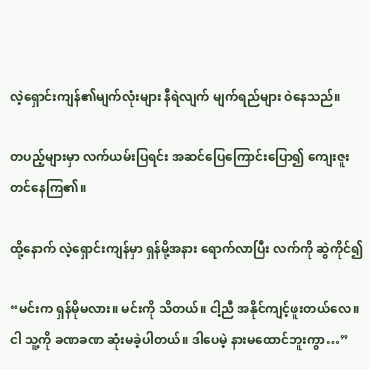လဲ့ရှောင်းကျန်၏မျက်လုံးများ နီရဲလျက် မျက်ရည်များ ဝဲနေသည်။

တပည့်များမှာ လက်ယမ်းပြရင်း အဆင်ပြေကြောင်းပြော၍ ကျေးဇူးတင်နေကြ၏။

ထို့နောက် လဲ့ရှောင်းကျန်မှာ ရှန်မို့အနား ရောက်လာပြီး လက်ကို ဆွဲကိုင်၍

“မင်းက ရှန်မိုမလား။ မင်းကို သိတယ်။ ငါ့ညီ အနိုင်ကျင့်ဖူးတယ်လေ။ ငါ သူ့ကို ခဏခဏ ဆုံးမခဲ့ပါတယ်။ ဒါပေမဲ့ နားမထောင်ဘူးကွာ…”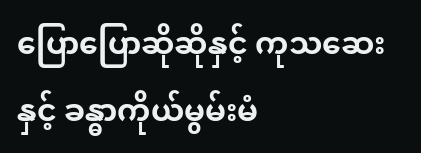ပြောပြောဆိုဆိုနှင့် ကုသဆေးနှင့် ခန္ဓာကိုယ်မွမ်းမံ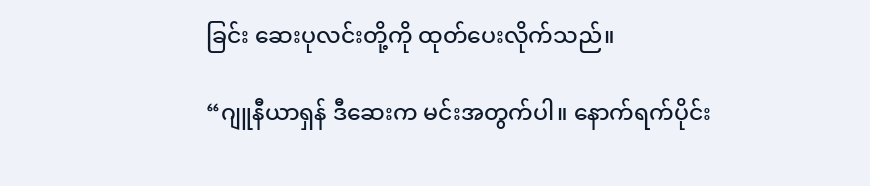ခြင်း ဆေးပုလင်းတို့ကို ထုတ်ပေးလိုက်သည်။

“ဂျူနီယာရှန် ဒီဆေးက မင်းအတွက်ပါ။ နောက်ရက်ပိုင်း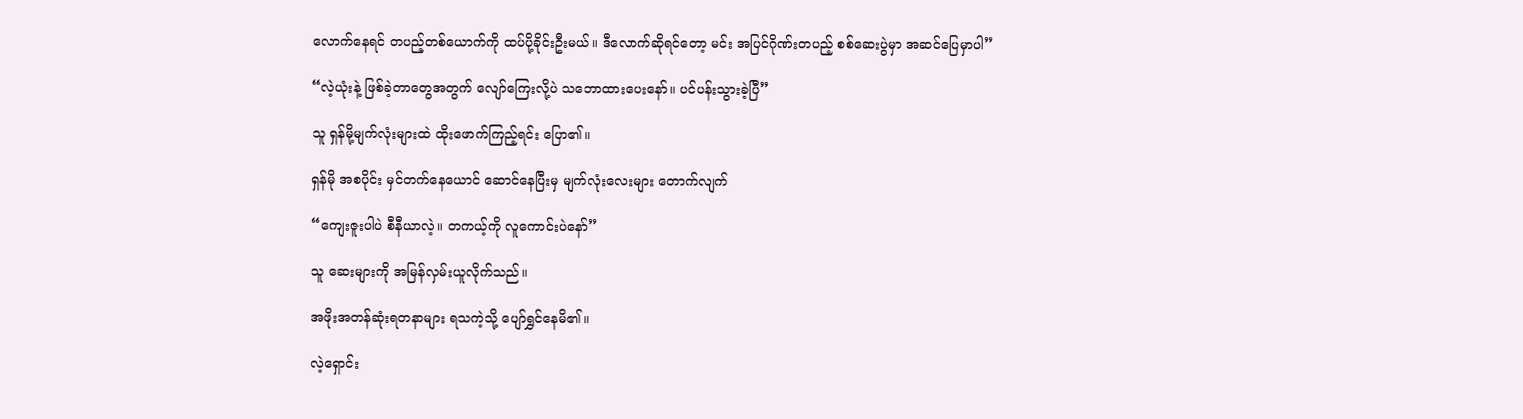လောက်နေရင် တပည့်တစ်ယောက်ကို ထပ်ပို့ခိုင်းဦးမယ်။ ဒီလောက်ဆိုရင်တော့ မင်း အပြင်ဂိုဏ်းတပည့် စစ်ဆေးပွဲမှာ အဆင်ပြေမှာပါ”

“လဲ့ယုံးနဲ့ ဖြစ်ခဲ့တာတွေအတွက် လျော်ကြေးလို့ပဲ သဘောထားပေးနော်။ ပင်ပန်းသွားခဲ့ပြီ”

သူ ရှန်မို့မျက်လုံးများထဲ ထိုးဖောက်ကြည့်ရင်း ပြော၏။

ရှန်မို အစပိုင်း မှင်တက်နေယောင် ဆောင်နေပြီးမှ မျက်လုံးလေးများ တောက်လျက်

“ကျေးဇူးပါပဲ စီနီယာလဲ့။ တကယ့်ကို လူကောင်းပဲနော်”

သူ ဆေးများကို အမြန်လှမ်းယူလိုက်သည်။

အဖိုးအတန်ဆုံးရတနာများ ရသကဲ့သို့ ပျော်ရွှင်နေမိ၏။

လဲ့ရှောင်း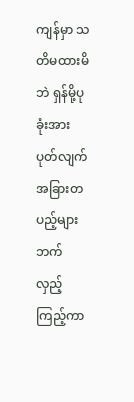ကျန်မှာ သတိမထားမိဘဲ ရှန်မို့ပုခုံးအား ပုတ်လျက် အခြားတပည့်များဘက် လှည့်ကြည့်ကာ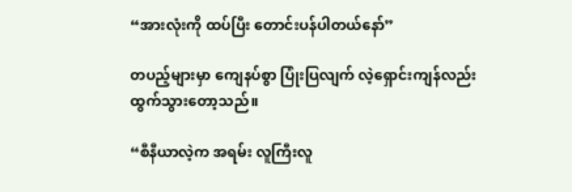“အားလုံးကို ထပ်ပြီး တောင်းပန်ပါတယ်နော်”

တပည့်များမှာ ကျေနပ်စွာ ပြုံးပြလျက် လဲ့ရှောင်းကျန်လည်း ထွက်သွားတော့သည်။

“စီနီယာလဲ့က အရမ်း လူကြီးလူ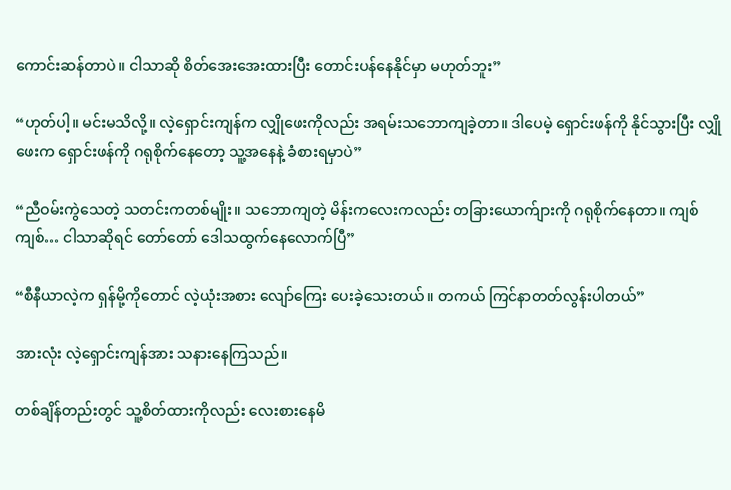ကောင်းဆန်တာပဲ။ ငါသာဆို စိတ်အေးအေးထားပြီး တောင်းပန်နေနိုင်မှာ မဟုတ်ဘူး”

“ဟုတ်ပါ့။ မင်းမသိလို့။ လဲ့ရှောင်းကျန်က လျှိုဖေးကိုလည်း အရမ်းသဘောကျခဲ့တာ။ ဒါပေမဲ့ ရှောင်းဖန်ကို နိုင်သွားပြီး လျှိုဖေးက ရှောင်းဖန်ကို ဂရုစိုက်နေတော့ သူ့အနေနဲ့ ခံစားရမှာပဲ”

“ညီဝမ်းကွဲသေတဲ့ သတင်းကတစ်မျိုး။ သဘောကျတဲ့ မိန်းကလေးကလည်း တခြားယောက်ျားကို ဂရုစိုက်နေတာ။ ကျစ် ကျစ်… ငါသာဆိုရင် တော်တော် ဒေါသထွက်နေလောက်ပြီ”

“စီနီယာလဲ့က ရှန်မို့ကိုတောင် လဲ့ယုံးအစား လျော်ကြေး ပေးခဲ့သေးတယ်။ တကယ် ကြင်နာတတ်လွန်းပါတယ်”

အားလုံး လဲ့ရှောင်းကျန်အား သနားနေကြသည်။

တစ်ချိန်တည်းတွင် သူ့စိတ်ထားကိုလည်း လေးစားနေမိ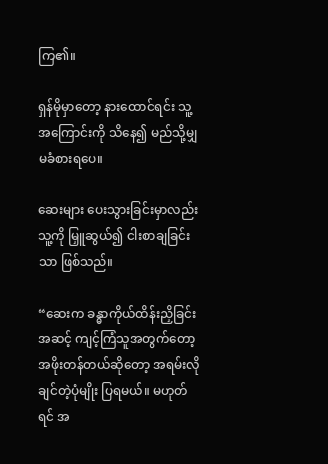ကြ၏။

ရှန်မိုမှာတော့ နားထောင်ရင်း သူ့အကြောင်းကို သိနေ၍ မည်သို့မျှ မခံစားရပေ။

ဆေးများ ပေးသွားခြင်းမှာလည်း သူ့ကို မြှူဆွယ်၍ ငါးစာချခြင်းသာ ဖြစ်သည်။

“ဆေးက ခန္ဓာကိုယ်ထိန်းညှိခြင်းအဆင့် ကျင့်ကြံသူအတွက်တော့ အဖိုးတန်တယ်ဆိုတော့ အရမ်းလိုချင်တဲ့ပုံမျိုး ပြရမယ်။ မဟုတ်ရင် အ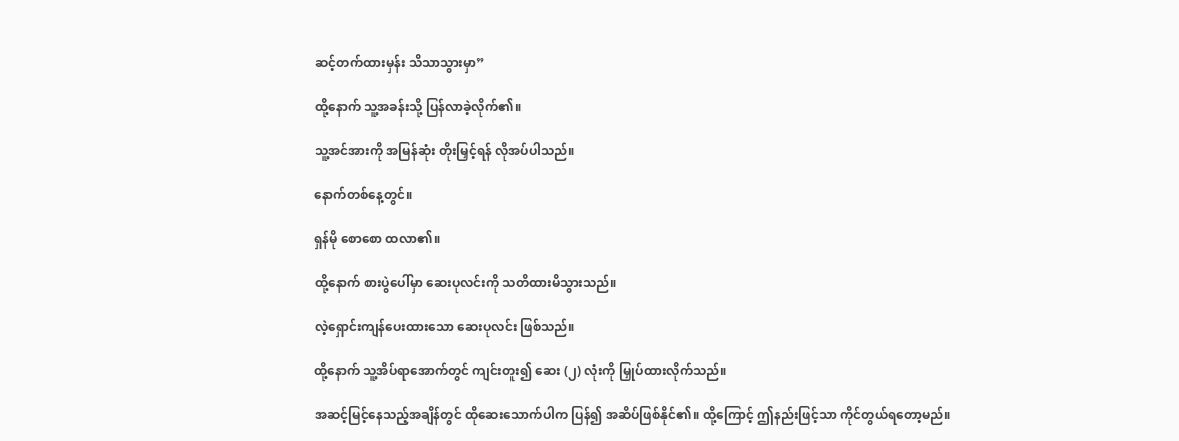ဆင့်တက်ထားမှန်း သိသာသွားမှာ”

ထို့နောက် သူ့အခန်းသို့ ပြန်လာခဲ့လိုက်၏။

သူ့အင်အားကို အမြန်ဆုံး တိုးမြှင့်ရန် လိုအပ်ပါသည်။

နောက်တစ်နေ့တွင်။

ရှန်မို စောစော ထလာ၏။

ထို့နောက် စားပွဲပေါ်မှာ ဆေးပုလင်းကို သတိထားမိသွားသည်။

လဲ့ရှောင်းကျန်ပေးထားသော ဆေးပုလင်း ဖြစ်သည်။

ထို့နောက် သူ့အိပ်ရာအောက်တွင် ကျင်းတူး၍ ဆေး (၂) လုံးကို မြှုပ်ထားလိုက်သည်။

အဆင့်မြင့်နေသည့်အချိန်တွင် ထိုဆေးသောက်ပါက ပြန်၍ အဆိပ်ဖြစ်နိုင်၏။ ထို့ကြောင့် ဤနည်းဖြင့်သာ ကိုင်တွယ်ရတော့မည်။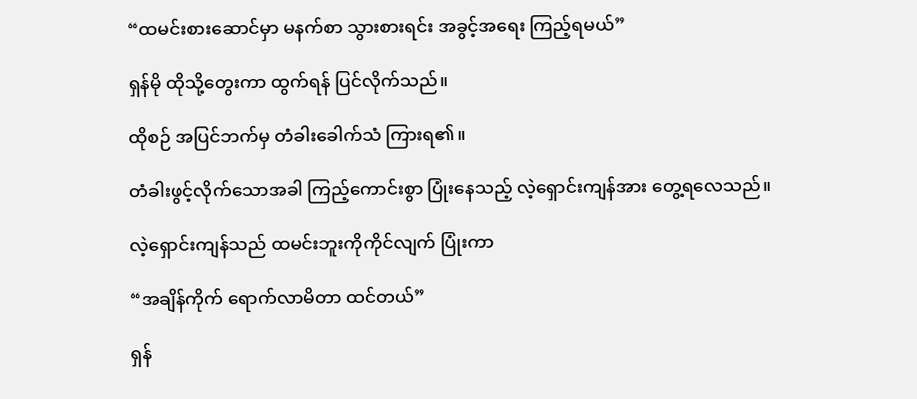“ထမင်းစားဆောင်မှာ မနက်စာ သွားစားရင်း အခွင့်အရေး ကြည့်ရမယ်”

ရှန်မို ထိုသို့တွေးကာ ထွက်ရန် ပြင်လိုက်သည်။

ထိုစဉ် အပြင်ဘက်မှ တံခါးခေါက်သံ ကြားရ၏။

တံခါးဖွင့်လိုက်သောအခါ ကြည့်ကောင်းစွာ ပြုံးနေသည့် လဲ့ရှောင်းကျန်အား တွေ့ရလေသည်။

လဲ့ရှောင်းကျန်သည် ထမင်းဘူးကိုကိုင်လျက် ပြုံးကာ

“အချိန်ကိုက် ရောက်လာမိတာ ထင်တယ်”

ရှန်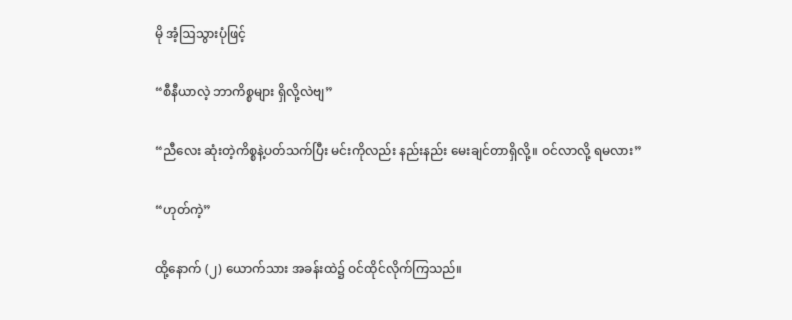မို အံ့ဩသွားပုံဖြင့်

“စီနီယာလဲ့ ဘာကိစ္စများ ရှိလို့လဲဗျ”

“ညီလေး ဆုံးတဲ့ကိစ္စနဲ့ပတ်သက်ပြီး မင်းကိုလည်း နည်းနည်း မေးချင်တာရှိလို့။ ဝင်လာလို့ ရမလား”

“ဟုတ်ကဲ့”

ထို့နောက် (၂) ယောက်သား အခန်းထဲ၌ ဝင်ထိုင်လိုက်ကြသည်။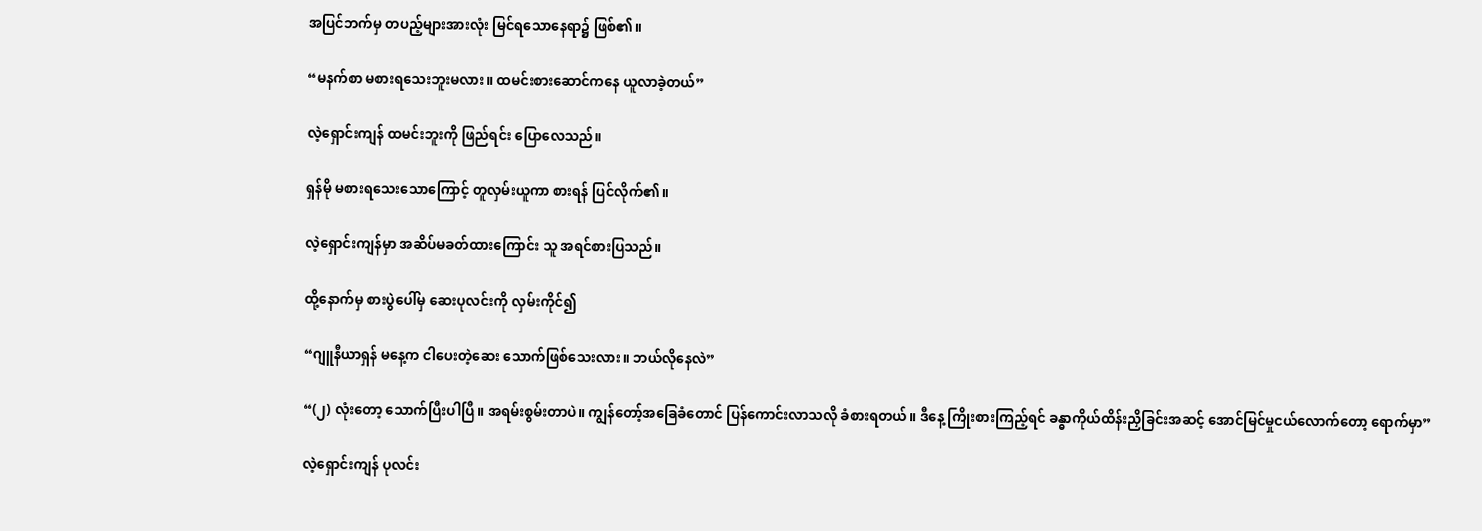အပြင်ဘက်မှ တပည့်များအားလုံး မြင်ရသောနေရာ၌ ဖြစ်၏။

“မနက်စာ မစားရသေးဘူးမလား။ ထမင်းစားဆောင်ကနေ ယူလာခဲ့တယ်”

လဲ့ရှောင်းကျန် ထမင်းဘူးကို ဖြည်ရင်း ပြောလေသည်။

ရှန်မို မစားရသေးသောကြောင့် တူလှမ်းယူကာ စားရန် ပြင်လိုက်၏။

လဲ့ရှောင်းကျန်မှာ အဆိပ်မခတ်ထားကြောင်း သူ အရင်စားပြသည်။

ထို့နောက်မှ စားပွဲပေါ်မှ ဆေးပုလင်းကို လှမ်းကိုင်၍

“ဂျူနီယာရှန် မနေ့က ငါပေးတဲ့ဆေး သောက်ဖြစ်သေးလား။ ဘယ်လိုနေလဲ”

“(၂) လုံးတော့ သောက်ပြီးပါပြီ။ အရမ်းစွမ်းတာပဲ။ ကျွန်တော့်အခြေခံတောင် ပြန်ကောင်းလာသလို ခံစားရတယ်။ ဒီနေ့ ကြိုးစားကြည့်ရင် ခန္ဓာကိုယ်ထိန်းညှိခြင်းအဆင့် အောင်မြင်မှုငယ်လောက်တော့ ရောက်မှာ”

လဲ့ရှောင်းကျန် ပုလင်း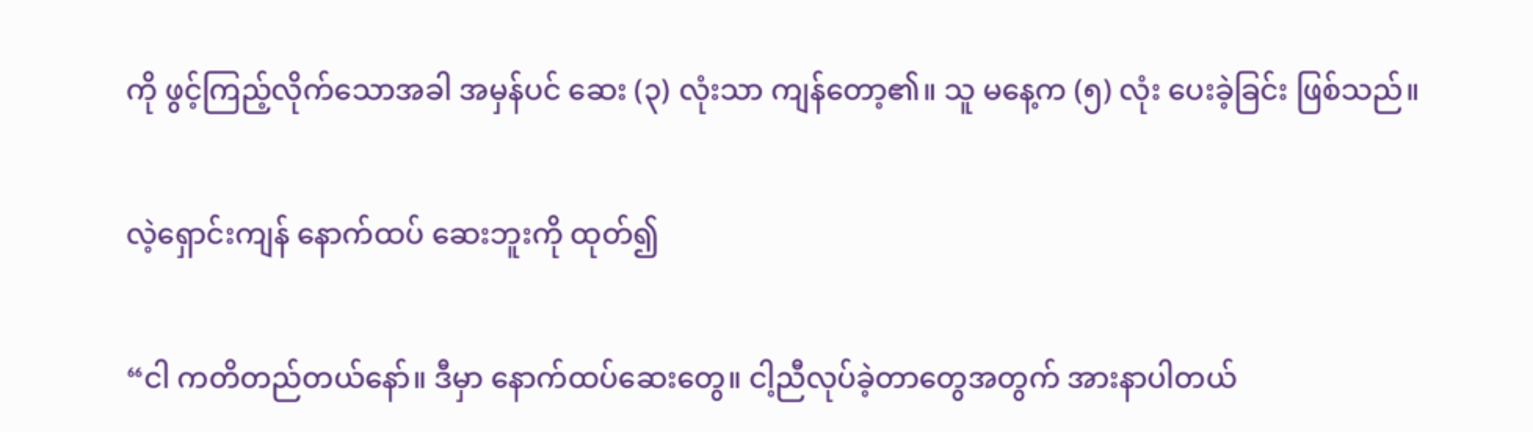ကို ဖွင့်ကြည့်လိုက်သောအခါ အမှန်ပင် ဆေး (၃) လုံးသာ ကျန်တော့၏။ သူ မနေ့က (၅) လုံး ပေးခဲ့ခြင်း ဖြစ်သည်။

လဲ့ရှောင်းကျန် နောက်ထပ် ဆေးဘူးကို ထုတ်၍

“ငါ ကတိတည်တယ်နော်။ ဒီမှာ နောက်ထပ်ဆေးတွေ။ ငါ့ညီလုပ်ခဲ့တာတွေအတွက် အားနာပါတယ်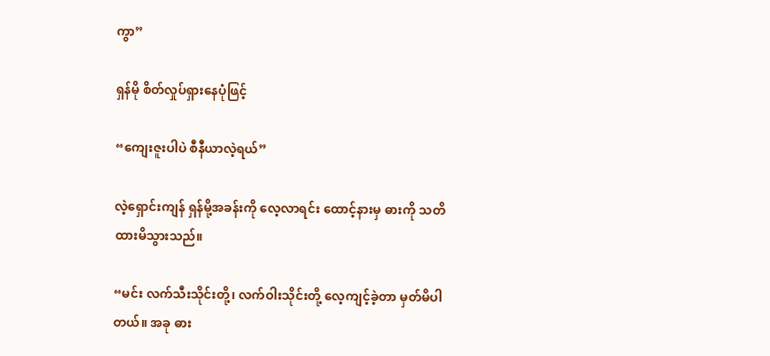ကွာ”

ရှန်မို စိတ်လှုပ်ရှားနေပုံဖြင့်

“ကျေးဇူးပါပဲ စီနီယာလဲ့ရယ်”

လဲ့ရှောင်းကျန် ရှန်မို့အခန်းကို လေ့လာရင်း ထောင့်နားမှ ဓားကို သတိထားမိသွားသည်။

“မင်း လက်သီးသိုင်းတို့၊ လက်ဝါးသိုင်းတို့ လေ့ကျင့်ခဲ့တာ မှတ်မိပါတယ်။ အခု ဓား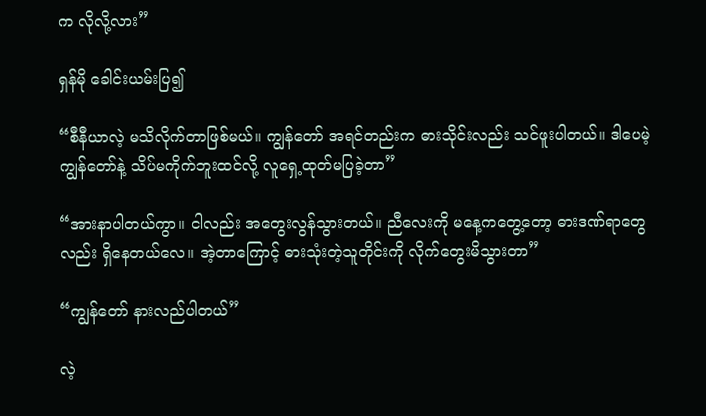က လိုလို့လား”

ရှန်မို ခေါင်းယမ်းပြ၍

“စီနီယာလဲ့ မသိလိုက်တာဖြစ်မယ်။ ကျွန်တော် အရင်တည်းက ဓားသိုင်းလည်း သင်ဖူးပါတယ်။ ဒါပေမဲ့ ကျွန်တော်နဲ့ သိပ်မကိုက်ဘူးထင်လို့ လူရှေ့ထုတ်မပြခဲ့တာ”

“အားနာပါတယ်ကွာ။ ငါလည်း အတွေးလွန်သွားတယ်။ ညီလေးကို မနေ့ကတွေ့တော့ ဓားဒဏ်ရာတွေလည်း ရှိနေတယ်လေ။ အဲ့တာကြောင့် ဓားသုံးတဲ့သူတိုင်းကို လိုက်တွေးမိသွားတာ”

“ကျွန်တော် နားလည်ပါတယ်”

လဲ့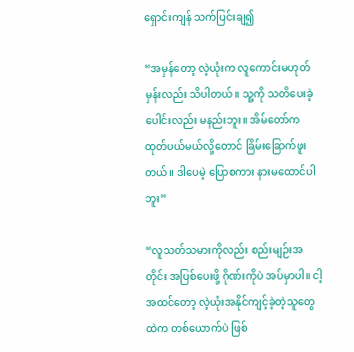ရှောင်းကျန် သက်ပြင်းချ၍

“အမှန်တော့ လဲ့ယုံးက လူကောင်းမဟုတ်မှန်းလည်း သိပါတယ်။ သူ့ကို သတိပေးခဲ့ပေါင်းလည်း မနည်းဘူး။ အိမ်တော်က ထုတ်ပယ်မယ်လို့တောင် ခြိမ်းခြောက်ဖူးတယ်။ ဒါပေမဲ့ ပြောစကား နားမထောင်ပါဘူး”

“လူသတ်သမားကိုလည်း စည်းမျဉ်းအတိုင်း အပြစ်ပေးဖို့ ဂိုဏ်းကိုပဲ အပ်မှာပါ။ ငါ့အထင်တော့ လဲ့ယုံးအနိုင်ကျင့်ခဲ့တဲ့သူတွေထဲက တစ်ယောက်ပဲ ဖြစ်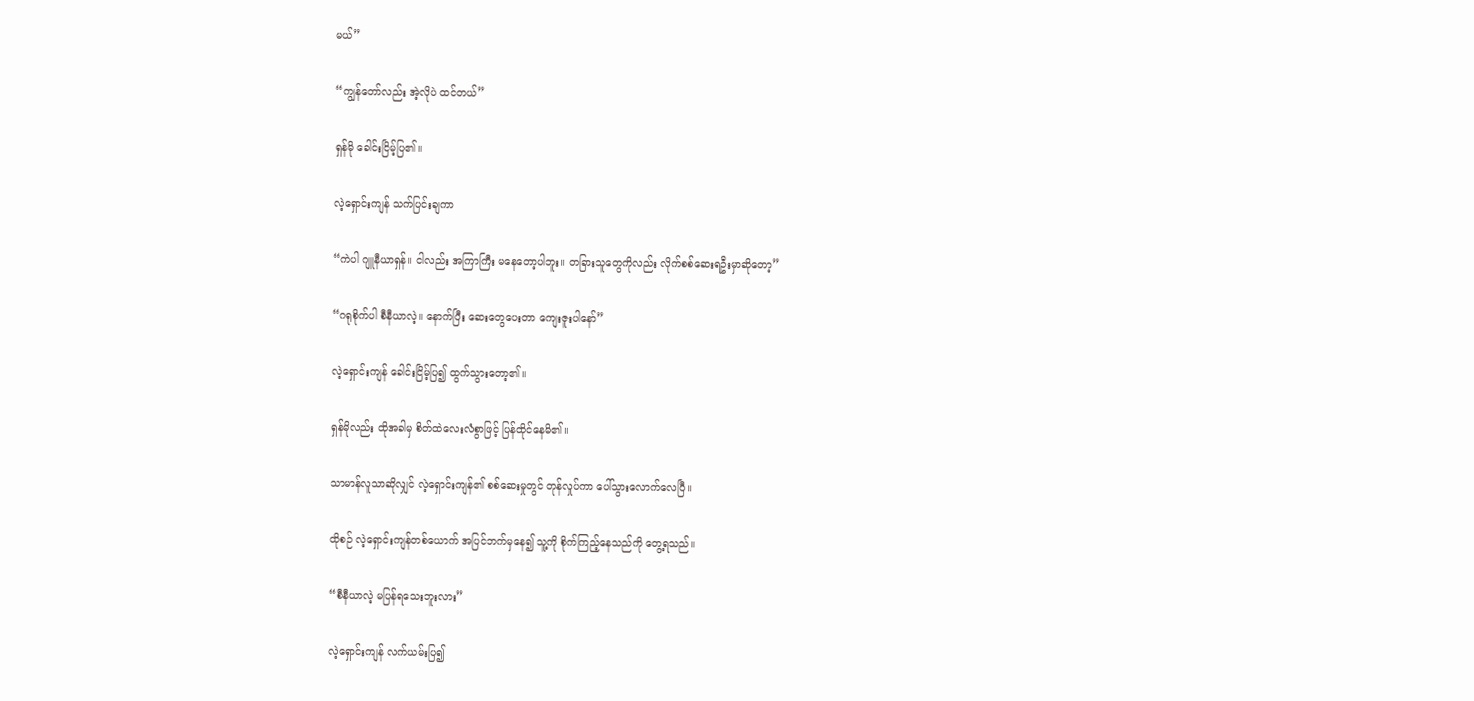မယ်”

“ကျွန်တော်လည်း အဲ့လိုပဲ ထင်တယ်”

ရှန်မို ခေါင်းငြိမ့်ပြ၏။

လဲ့ရှောင်းကျန် သက်ပြင်းချကာ

“ကဲပါ ဂျူနီယာရှန်။ ငါလည်း အကြာကြီး မနေတော့ပါဘူး။ တခြားသူတွေကိုလည်း လိုက်စစ်ဆေးရဦးမှာဆိုတော့”

“ဂရုစိုက်ပါ စီနီယာလဲ့။ နောက်ပြီး ဆေးတွေပေးတာ ကျေးဇူးပါနော်”

လဲ့ရှောင်းကျန် ခေါင်းငြိမ့်ပြ၍ ထွက်သွားတော့၏။

ရှန်မိုလည်း ထိုအခါမှ စိတ်ထဲလေးလံစွာဖြင့် ပြန်ထိုင်နေမိ၏။

သာမာန်လူသာဆိုလျှင် လဲ့ရှောင်းကျန်၏ စစ်ဆေးမှုတွင် တုန်လှုပ်ကာ ပေါ်သွားလောက်လေပြီ။

ထိုစဉ် လဲ့ရှောင်းကျန်တစ်ယောက် အပြင်ဘက်မှနေ၍ သူ့ကို စိုက်ကြည့်နေသည်ကို တွေ့ရသည်။

“စီနီယာလဲ့ မပြန်ရသေးဘူးလား”

လဲ့ရှောင်းကျန် လက်ယမ်းပြ၍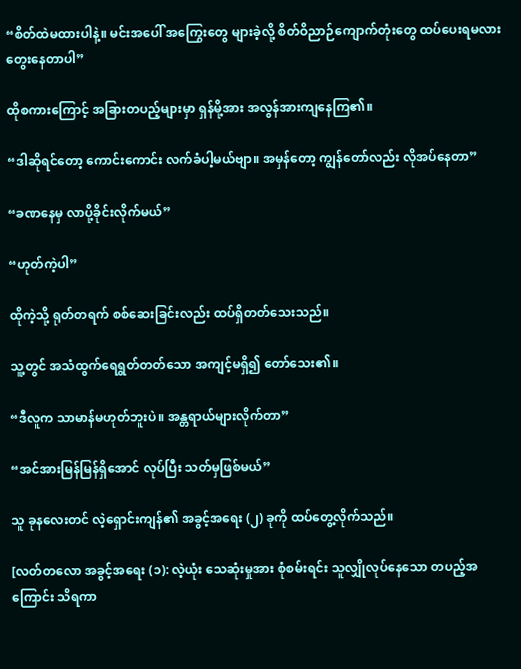“စိတ်ထဲမထားပါနဲ့။ မင်းအပေါ် အကြွေးတွေ များခဲ့လို့ စိတ်ဝိညာဉ်ကျောက်တုံးတွေ ထပ်ပေးရမလား တွေးနေတာပါ”

ထိုစကားကြောင့် အခြားတပည့်များမှာ ရှန်မို့အား အလွန်အားကျနေကြ၏။

“ဒါဆိုရင်တော့ ကောင်းကောင်း လက်ခံပါ့မယ်ဗျာ။ အမှန်တော့ ကျွန်တော်လည်း လိုအပ်နေတာ”

“ခဏနေမှ လာပို့ခိုင်းလိုက်မယ်”

“ဟုတ်ကဲ့ပါ”

ထိုကဲ့သို့ ရုတ်တရက် စစ်ဆေးခြင်းလည်း ထပ်ရှိတတ်သေးသည်။

သူ့တွင် အသံထွက်ရေရွတ်တတ်သော အကျင့်မရှိ၍ တော်သေး၏။

“ဒီလူက သာမာန်မဟုတ်ဘူးပဲ။ အန္တရာယ်များလိုက်တာ”

“အင်အားမြန်မြန်ရှိအောင် လုပ်ပြီး သတ်မှဖြစ်မယ်”

သူ ခုနလေးတင် လဲ့ရှောင်းကျန်၏ အခွင့်အရေး (၂) ခုကို ထပ်တွေ့လိုက်သည်။

[လတ်တလော အခွင့်အရေး (၁): လဲ့ယုံး သေဆုံးမှုအား စုံစမ်းရင်း သူလျှိုလုပ်နေသော တပည့်အကြောင်း သိရကာ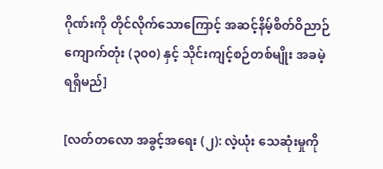ဂိုဏ်းကို တိုင်လိုက်သောကြောင့် အဆင့်နိမ့်စိတ်ဝိညာဉ် ကျောက်တုံး (၃၀၀) နှင့် သိုင်းကျင့်စဉ်တစ်မျိုး အခမဲ့ ရရှိမည်]

[လတ်တလော အခွင့်အရေး (၂): လဲ့ယုံး သေဆုံးမှုကို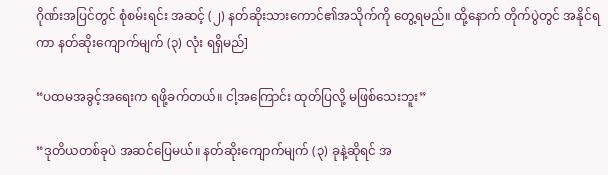ဂိုဏ်းအပြင်တွင် စုံစမ်းရင်း အဆင့် (၂) နတ်ဆိုးသားကောင်၏အသိုက်ကို တွေ့ရမည်။ ထို့နောက် တိုက်ပွဲတွင် အနိုင်ရကာ နတ်ဆိုးကျောက်မျက် (၃) လုံး ရရှိမည်]

“ပထမအခွင့်အရေးက ရဖို့ခက်တယ်။ ငါ့အကြောင်း ထုတ်ပြလို့ မဖြစ်သေးဘူး”

“ဒုတိယတစ်ခုပဲ အဆင်ပြေမယ်။ နတ်ဆိုးကျောက်မျက် (၃) ခုနဲ့ဆိုရင် အ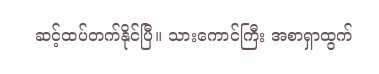ဆင့်ထပ်တက်နိုင်ပြီ။ သားကောင်ကြီး အစာရှာထွက်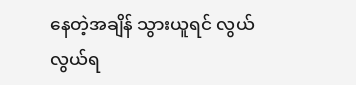နေတဲ့အချိန် သွားယူရင် လွယ်လွယ်ရ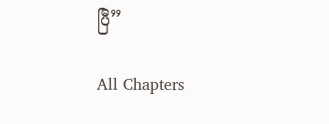ပြီ”

All Chapters